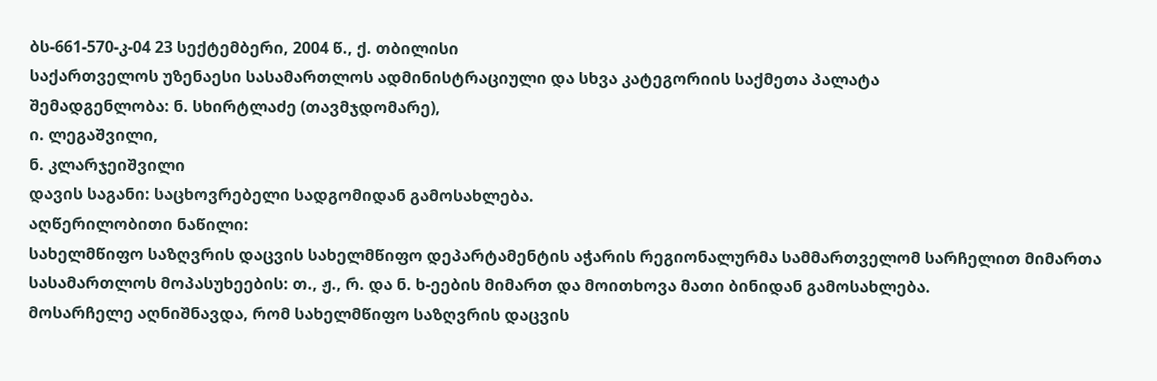ბს-661-570-კ-04 23 სექტემბერი, 2004 წ., ქ. თბილისი
საქართველოს უზენაესი სასამართლოს ადმინისტრაციული და სხვა კატეგორიის საქმეთა პალატა
შემადგენლობა: ნ. სხირტლაძე (თავმჯდომარე),
ი. ლეგაშვილი,
ნ. კლარჯეიშვილი
დავის საგანი: საცხოვრებელი სადგომიდან გამოსახლება.
აღწერილობითი ნაწილი:
სახელმწიფო საზღვრის დაცვის სახელმწიფო დეპარტამენტის აჭარის რეგიონალურმა სამმართველომ სარჩელით მიმართა სასამართლოს მოპასუხეების: თ., ჟ., რ. და ნ. ხ-ეების მიმართ და მოითხოვა მათი ბინიდან გამოსახლება.
მოსარჩელე აღნიშნავდა, რომ სახელმწიფო საზღვრის დაცვის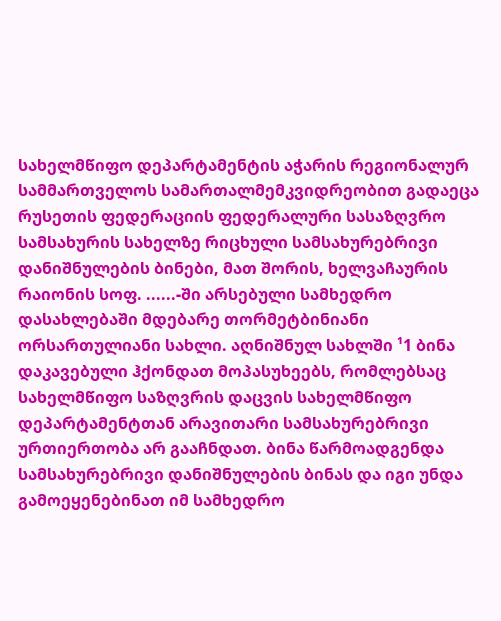სახელმწიფო დეპარტამენტის აჭარის რეგიონალურ სამმართველოს სამართალმემკვიდრეობით გადაეცა რუსეთის ფედერაციის ფედერალური სასაზღვრო სამსახურის სახელზე რიცხული სამსახურებრივი დანიშნულების ბინები, მათ შორის, ხელვაჩაურის რაიონის სოფ. ......-ში არსებული სამხედრო დასახლებაში მდებარე თორმეტბინიანი ორსართულიანი სახლი. აღნიშნულ სახლში ¹1 ბინა დაკავებული ჰქონდათ მოპასუხეებს, რომლებსაც სახელმწიფო საზღვრის დაცვის სახელმწიფო დეპარტამენტთან არავითარი სამსახურებრივი ურთიერთობა არ გააჩნდათ. ბინა წარმოადგენდა სამსახურებრივი დანიშნულების ბინას და იგი უნდა გამოეყენებინათ იმ სამხედრო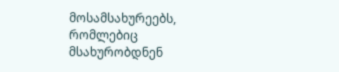მოსამსახურეებს, რომლებიც მსახურობდნენ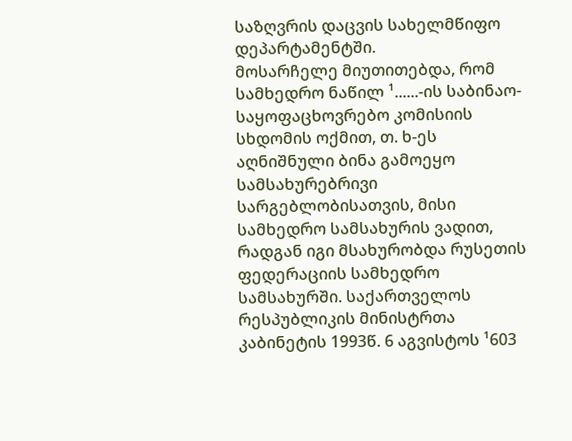საზღვრის დაცვის სახელმწიფო დეპარტამენტში.
მოსარჩელე მიუთითებდა, რომ სამხედრო ნაწილ ¹......-ის საბინაო-საყოფაცხოვრებო კომისიის სხდომის ოქმით, თ. ხ-ეს აღნიშნული ბინა გამოეყო სამსახურებრივი სარგებლობისათვის, მისი სამხედრო სამსახურის ვადით, რადგან იგი მსახურობდა რუსეთის ფედერაციის სამხედრო სამსახურში. საქართველოს რესპუბლიკის მინისტრთა კაბინეტის 1993წ. 6 აგვისტოს ¹603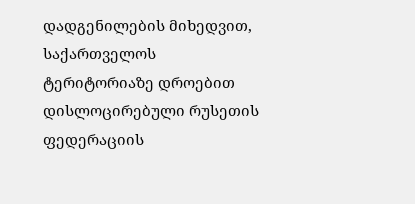დადგენილების მიხედვით, საქართველოს ტერიტორიაზე დროებით დისლოცირებული რუსეთის ფედერაციის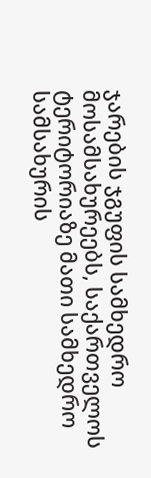ჯარების ჯგუფის სამხედრო მოსამსახურეებს, საქართველოს ტერიტორიაზე მათი სამხედრო სამსახურის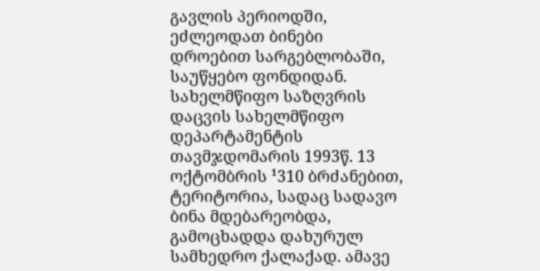გავლის პერიოდში, ეძლეოდათ ბინები დროებით სარგებლობაში, საუწყებო ფონდიდან. სახელმწიფო საზღვრის დაცვის სახელმწიფო დეპარტამენტის თავმჯდომარის 1993წ. 13 ოქტომბრის ¹310 ბრძანებით, ტერიტორია, სადაც სადავო ბინა მდებარეობდა, გამოცხადდა დახურულ სამხედრო ქალაქად. ამავე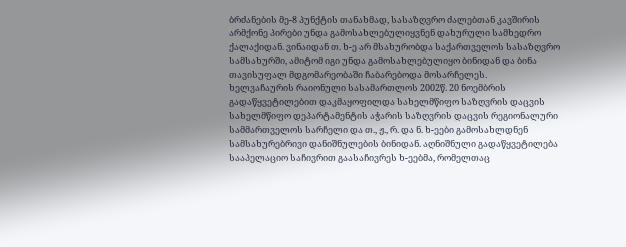ბრძანების მე-8 პუნქტის თანახმად, სასაზღვრო ძალებთან კავშირის არმქონე პირები უნდა გამოსახლებულიყვნენ დახურული სამხედრო ქალაქიდან. ვინაიდან თ. ხ-ე არ მსახურობდა საქართველოს სასაზღვრო სამსახურში, ამიტომ იგი უნდა გამოსახლებულიყო ბინიდან და ბინა თავისუფალ მდგომარეობაში ჩაბარებოდა მოსარჩელეს.
ხელვაჩაურის რაიონული სასამართლოს 2002წ. 20 ნოემბრის გადაწყვეტილებით დაკმაყოფილდა სახელმწიფო საზღვრის დაცვის სახელმწიფო დეპარტამენტის აჭარის საზღვრის დაცვის რეგიონალური სამმართველოს სარჩელი და თ., ჟ., რ. და ნ. ხ-ეები გამოსახლდნენ სამსახურებრივი დანიშნულების ბინიდან. აღნიშნული გადაწყვეტილება სააპელაციო საჩივრით გაასაჩივრეს ხ-ეებმა, რომელთაც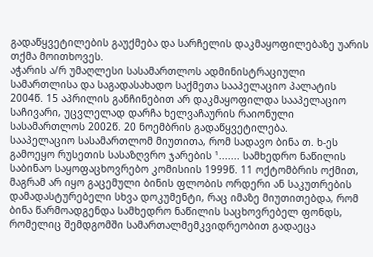გადაწყვეტილების გაუქმება და სარჩელის დაკმაყოფილებაზე უარის თქმა მოითხოვეს.
აჭარის ა/რ უმაღლესი სასამართლოს ადმინისტრაციული სამართლისა და საგადასახადო საქმეთა სააპელაციო პალატის 2004წ. 15 აპრილის განჩინებით არ დაკმაყოფილდა სააპელაციო საჩივარი, უცვლელად დარჩა ხელვაჩაურის რაიონული სასამართლოს 2002წ. 20 ნოემბრის გადაწყვეტილება.
სააპელაციო სასამართლომ მიუთითა, რომ სადავო ბინა თ. ხ-ეს გამოეყო რუსეთის სასაზღვრო ჯარების ¹....... სამხედრო ნაწილის საბინაო საყოფაცხოვრებო კომისიის 1999წ. 11 ოქტომბრის ოქმით, მაგრამ არ იყო გაცემული ბინის ფლობის ორდერი ან საკუთრების დამადასტურებელი სხვა დოკუმენტი, რაც იმაზე მიუთითებდა, რომ ბინა წარმოადგენდა სამხედრო ნაწილის საცხოვრებელ ფონდს, რომელიც შემდგომში სამართალმემკვიდრეობით გადაეცა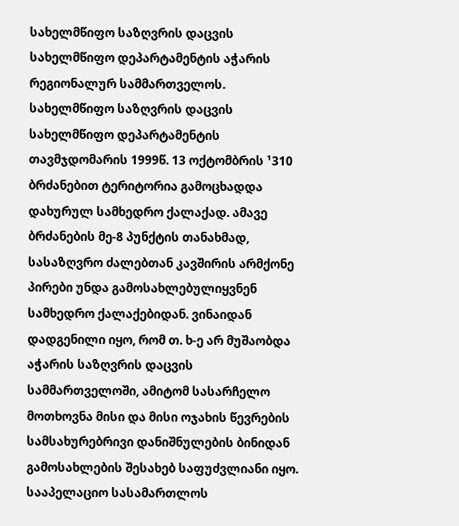სახელმწიფო საზღვრის დაცვის სახელმწიფო დეპარტამენტის აჭარის რეგიონალურ სამმართველოს. სახელმწიფო საზღვრის დაცვის სახელმწიფო დეპარტამენტის თავმჯდომარის 1999წ. 13 ოქტომბრის ¹310 ბრძანებით ტერიტორია გამოცხადდა დახურულ სამხედრო ქალაქად. ამავე ბრძანების მე-8 პუნქტის თანახმად, სასაზღვრო ძალებთან კავშირის არმქონე პირები უნდა გამოსახლებულიყვნენ სამხედრო ქალაქებიდან. ვინაიდან დადგენილი იყო, რომ თ. ხ-ე არ მუშაობდა აჭარის საზღვრის დაცვის სამმართველოში, ამიტომ სასარჩელო მოთხოვნა მისი და მისი ოჯახის წევრების სამსახურებრივი დანიშნულების ბინიდან გამოსახლების შესახებ საფუძვლიანი იყო. სააპელაციო სასამართლოს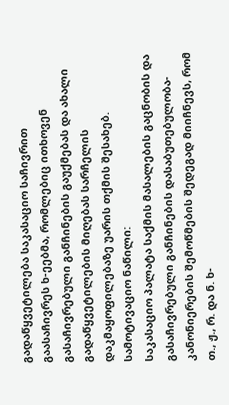გადაწყვეტილება საკასაციო საჩივრით გაასაჩივრეს ხ-ეებმა, რომლებიც ითხოვენ გასაჩივრებული განჩინების გაუქმებას და ახალი გადაწყვეტილების მიღებას სარჩელის დაკმაყოფილებაზე უარის თქმის შესახებ.
სამოტივაციო ნაწილი:
საკასაციო პალატა საქმის მასალების გაცნობის და გასაჩივრებული განჩინების დასაბუთებულობა-კანონიერების შემოწმების შედეგად მიიჩნევს, რომ თ., ჟ., რ. და ნ. ხ-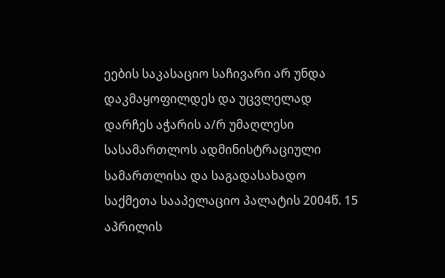ეების საკასაციო საჩივარი არ უნდა დაკმაყოფილდეს და უცვლელად დარჩეს აჭარის ა/რ უმაღლესი სასამართლოს ადმინისტრაციული სამართლისა და საგადასახადო საქმეთა სააპელაციო პალატის 2004წ. 15 აპრილის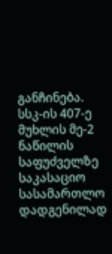განჩინება.
სსკ-ის 407-ე მუხლის მე-2 ნაწილის საფუძველზე საკასაციო სასამართლო დადგენილად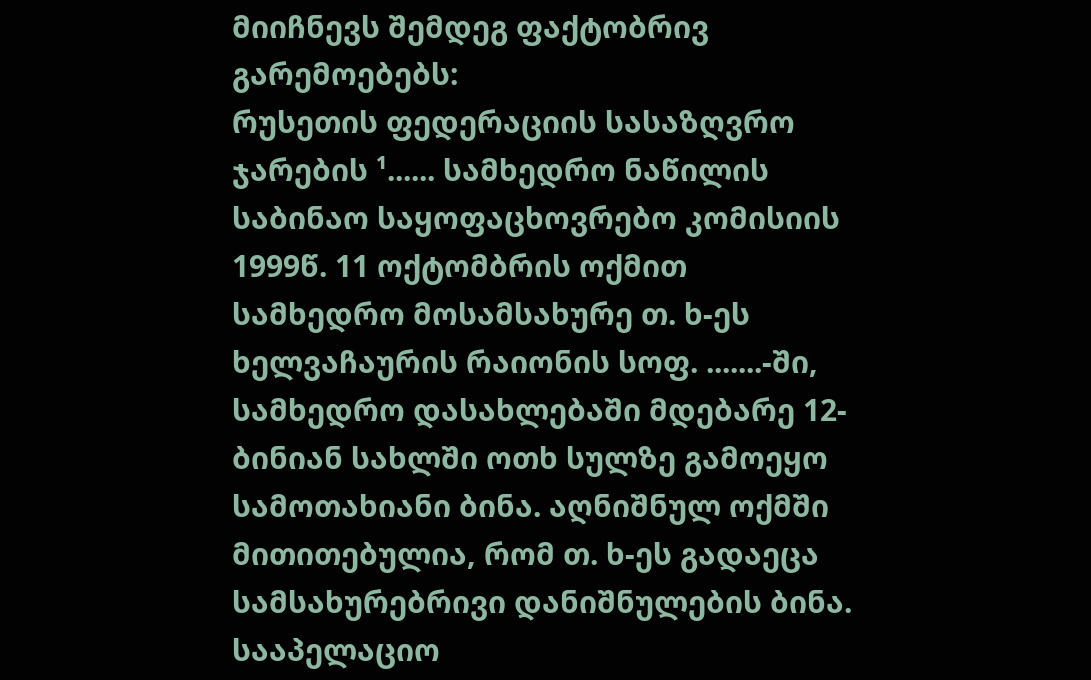მიიჩნევს შემდეგ ფაქტობრივ გარემოებებს:
რუსეთის ფედერაციის სასაზღვრო ჯარების ¹...... სამხედრო ნაწილის საბინაო საყოფაცხოვრებო კომისიის 1999წ. 11 ოქტომბრის ოქმით სამხედრო მოსამსახურე თ. ხ-ეს ხელვაჩაურის რაიონის სოფ. .......-ში, სამხედრო დასახლებაში მდებარე 12-ბინიან სახლში ოთხ სულზე გამოეყო სამოთახიანი ბინა. აღნიშნულ ოქმში მითითებულია, რომ თ. ხ-ეს გადაეცა სამსახურებრივი დანიშნულების ბინა. სააპელაციო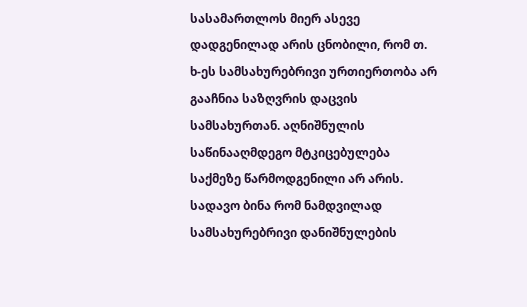სასამართლოს მიერ ასევე დადგენილად არის ცნობილი, რომ თ. ხ-ეს სამსახურებრივი ურთიერთობა არ გააჩნია საზღვრის დაცვის სამსახურთან. აღნიშნულის საწინააღმდეგო მტკიცებულება საქმეზე წარმოდგენილი არ არის.
სადავო ბინა რომ ნამდვილად სამსახურებრივი დანიშნულების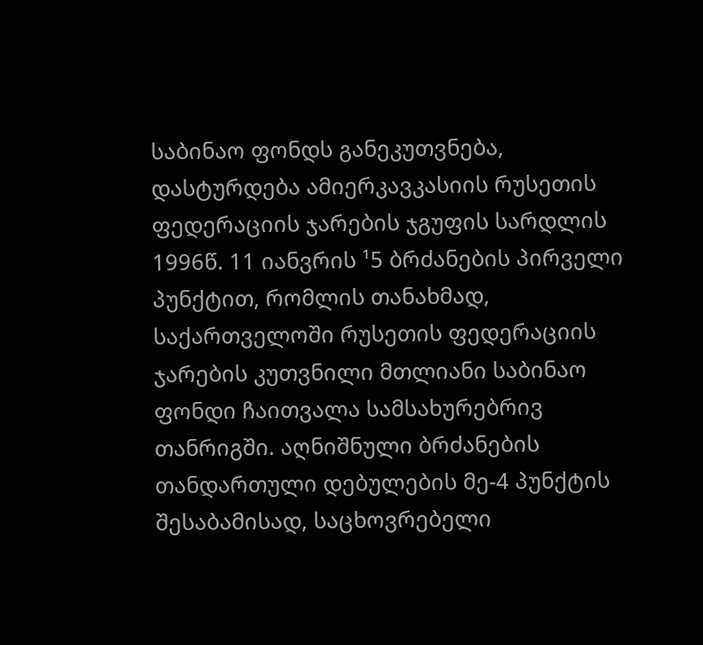საბინაო ფონდს განეკუთვნება, დასტურდება ამიერკავკასიის რუსეთის ფედერაციის ჯარების ჯგუფის სარდლის 1996წ. 11 იანვრის ¹5 ბრძანების პირველი პუნქტით, რომლის თანახმად, საქართველოში რუსეთის ფედერაციის ჯარების კუთვნილი მთლიანი საბინაო ფონდი ჩაითვალა სამსახურებრივ თანრიგში. აღნიშნული ბრძანების თანდართული დებულების მე-4 პუნქტის შესაბამისად, საცხოვრებელი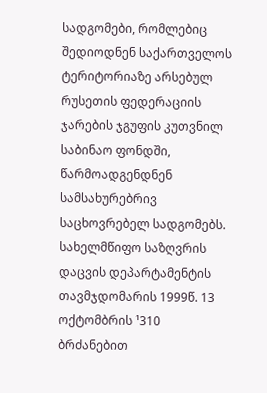სადგომები, რომლებიც შედიოდნენ საქართველოს ტერიტორიაზე არსებულ რუსეთის ფედერაციის ჯარების ჯგუფის კუთვნილ საბინაო ფონდში, წარმოადგენდნენ სამსახურებრივ საცხოვრებელ სადგომებს. სახელმწიფო საზღვრის დაცვის დეპარტამენტის თავმჯდომარის 1999წ. 13 ოქტომბრის ¹310 ბრძანებით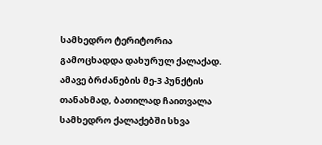სამხედრო ტერიტორია გამოცხადდა დახურულ ქალაქად. ამავე ბრძანების მე-3 პუნქტის თანახმად, ბათილად ჩაითვალა სამხედრო ქალაქებში სხვა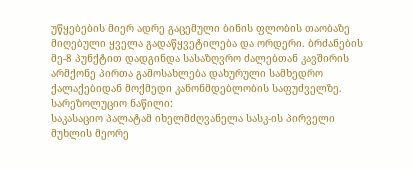უწყებების მიერ ადრე გაცემული ბინის ფლობის თაობაზე მიღებული ყველა გადაწყვეტილება და ორდერი. ბრძანების მე-8 პუნქტით დადგინდა სასაზღვრო ძალებთან კავშირის არმქონე პირთა გამოსახლება დახურული სამხედრო ქალაქებიდან მოქმედი კანონმდებლობის საფუძველზე.
სარეზოლუციო ნაწილი:
საკასაციო პალატამ იხელმძღვანელა სასკ-ის პირველი მუხლის მეორე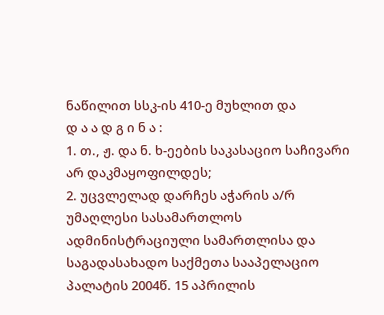ნაწილით სსკ-ის 410-ე მუხლით და
დ ა ა დ გ ი ნ ა :
1. თ., ჟ. და ნ. ხ-ეების საკასაციო საჩივარი არ დაკმაყოფილდეს;
2. უცვლელად დარჩეს აჭარის ა/რ უმაღლესი სასამართლოს ადმინისტრაციული სამართლისა და საგადასახადო საქმეთა სააპელაციო პალატის 2004წ. 15 აპრილის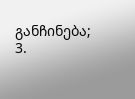განჩინება;
3.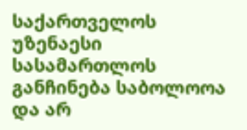საქართველოს უზენაესი სასამართლოს განჩინება საბოლოოა და არ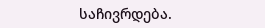საჩივრდება.